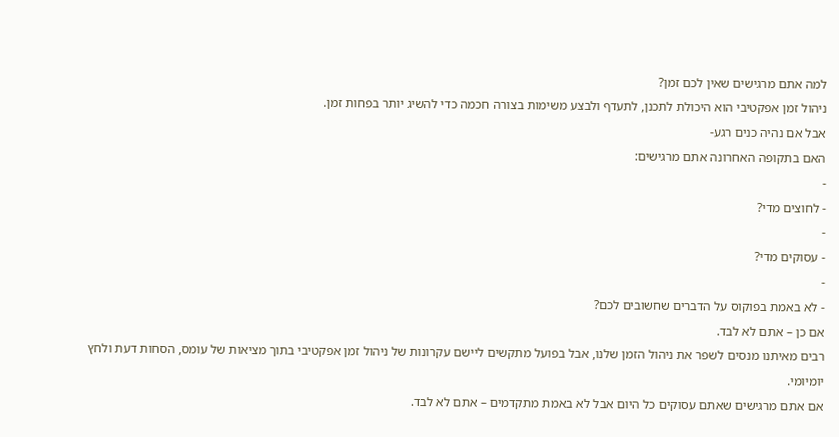למה אתם מרגישים שאין לכם זמן?
ניהול זמן אפקטיבי הוא היכולת לתכנן, לתעדף ולבצע משימות בצורה חכמה כדי להשיג יותר בפחות זמן.
אבל אם נהיה כנים רגע-
האם בתקופה האחרונה אתם מרגישים:
-
- לחוצים מדי?
-
- עסוקים מדי?
-
- לא באמת בפוקוס על הדברים שחשובים לכם?
אם כן – אתם לא לבד.
רבים מאיתנו מנסים לשפר את ניהול הזמן שלנו, אבל בפועל מתקשים ליישם עקרונות של ניהול זמן אפקטיבי בתוך מציאות של עומס, הסחות דעת ולחץ יומיומי.
אם אתם מרגישים שאתם עסוקים כל היום אבל לא באמת מתקדמים – אתם לא לבד.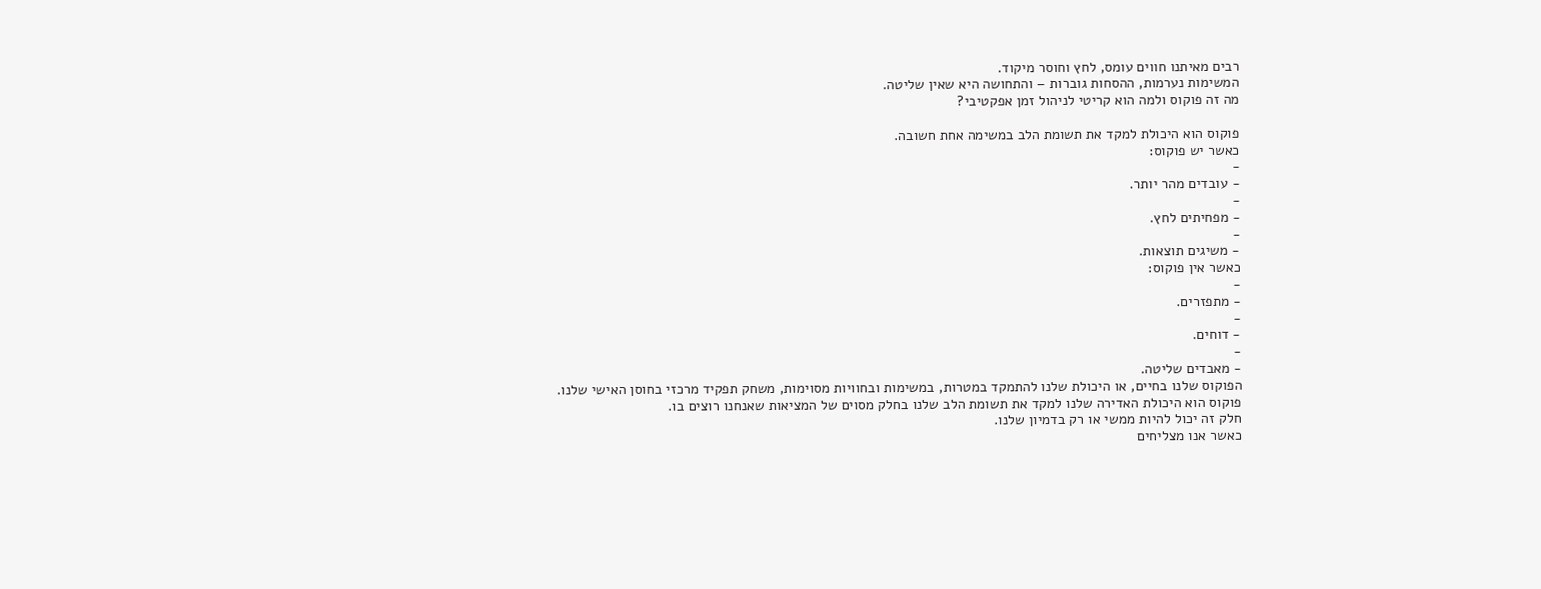רבים מאיתנו חווים עומס, לחץ וחוסר מיקוד.
המשימות נערמות, ההסחות גוברות – והתחושה היא שאין שליטה.
מה זה פוקוס ולמה הוא קריטי לניהול זמן אפקטיבי?

פוקוס הוא היכולת למקד את תשומת הלב במשימה אחת חשובה.
כאשר יש פוקוס:
-
- עובדים מהר יותר.
-
- מפחיתים לחץ.
-
- משיגים תוצאות.
כאשר אין פוקוס:
-
- מתפזרים.
-
- דוחים.
-
- מאבדים שליטה.
הפוקוס שלנו בחיים, או היכולת שלנו להתמקד במטרות, במשימות ובחוויות מסוימות, משחק תפקיד מרכזי בחוסן האישי שלנו.
פוקוס הוא היכולת האדירה שלנו למקד את תשומת הלב שלנו בחלק מסוים של המציאות שאנחנו רוצים בו.
חלק זה יכול להיות ממשי או רק בדמיון שלנו.
כאשר אנו מצליחים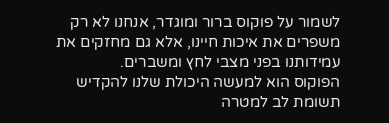לשמור על פוקוס ברור ומוגדר, אנחנו לא רק משפרים את איכות חיינו, אלא גם מחזקים את עמידותנו בפני מצבי לחץ ומשברים.
הפוקוס הוא למעשה היכולת שלנו להקדיש תשומת לב למטרה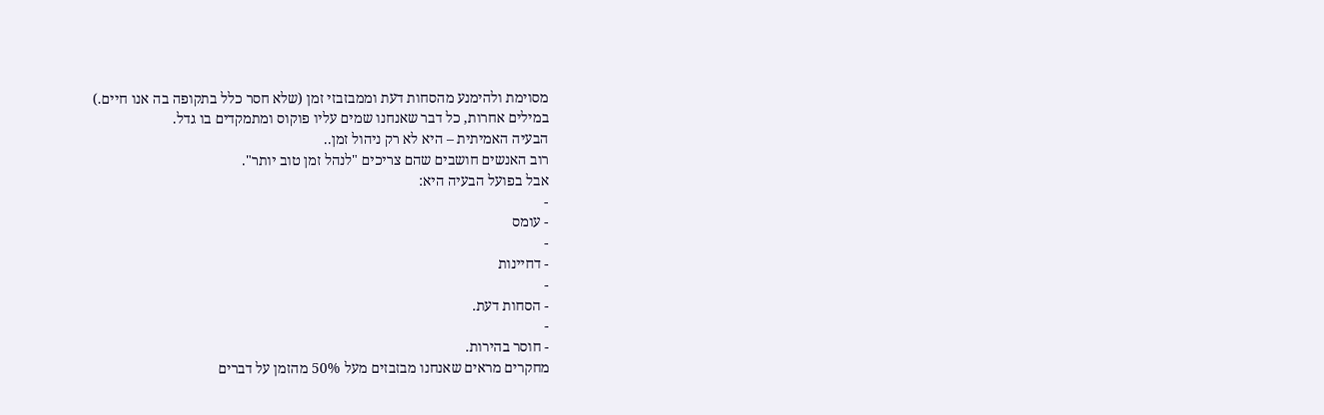מסוימת ולהימנע מהסחות דעת וממבזבזי זמן (שלא חסר כלל בתקופה בה אנו חיים.)
במילים אחרות, כל דבר שאנחנו שמים עליו פוקוס ומתמקדים בו גדל.
הבעיה האמיתית – היא לא רק ניהול זמן..
רוב האנשים חושבים שהם צריכים "לנהל זמן טוב יותר".
אבל בפועל הבעיה היא:
-
- עומס
-
- דחיינות
-
- הסחות דעת.
-
- חוסר בהירות.
מחקרים מראים שאנחנו מבזבזים מעל 50% מהזמן על דברים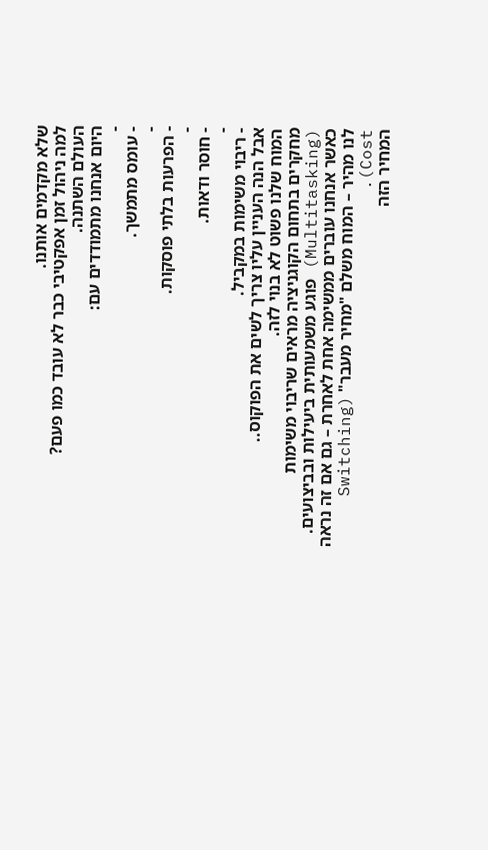שלא מקדמים אותנו.
למה ניהול זמן אפקטיבי כבר לא עובד כמו פעם?
העולם השתנה.
היום אנחנו מתמודדים עם:
-
- עומס מתמשך.
-
- הפרעות בלתי פוסקות.
-
- חוסר ודאות.
-
- ריבוי משימות במקביל.
אבל הנה העניין עליו צריך לשים את הפוקוס..
המוח שלנו פשוט לא בנוי לזה.
מחקרים בתחום הקוגניציה מראים שריבוי משימות (Multitasking) פוגע משמעותית ביעילות ובביצועים.
כאשר אנחנו עוברים ממשימה אחת לאחרת – גם אם זה נראה לנו מהיר – המוח משלם "מחיר מעבר" (Switching Cost).
המחיר הזה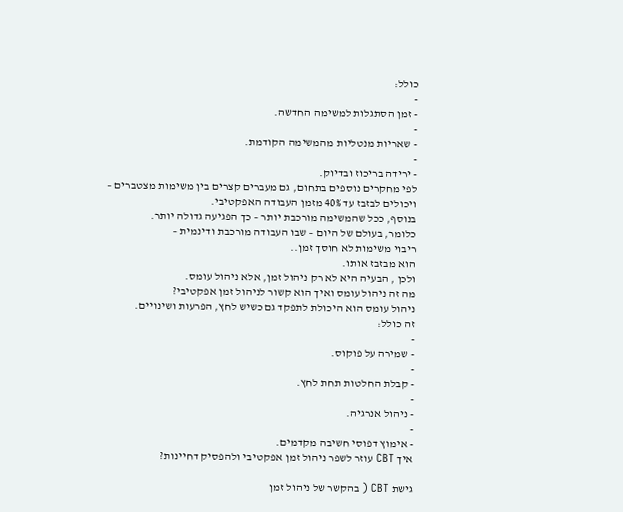כולל:
-
- זמן הסתגלות למשימה החדשה.
-
- שאריות מנטליות מהמשימה הקודמת.
-
- ירידה בריכוז ובדיוק.
לפי מחקרים נוספים בתחום, גם מעברים קצרים בין משימות מצטברים –
ויכולים לבזבז עד 40% מזמן העבודה האפקטיבי.
בנוסף, ככל שהמשימה מורכבת יותר – כך הפגיעה גדולה יותר.
כלומר, בעולם של היום – שבו העבודה מורכבת ודינמית –
ריבוי משימות לא חוסך זמן..
הוא מבזבז אותו.
ולכן , הבעיה היא לא רק ניהול זמן, אלא ניהול עומס.
מה זה ניהול עומס ואיך הוא קשור לניהול זמן אפקטיבי?
ניהול עומס הוא היכולת לתפקד גם כשיש לחץ, הפרעות ושינויים.
זה כולל:
-
- שמירה על פוקוס.
-
- קבלת החלטות תחת לחץ.
-
- ניהול אנרגיה.
-
- אימוץ דפוסי חשיבה מקדמים.
איך CBT עוזר לשפר ניהול זמן אפקטיבי ולהפסיק דחיינות?

גישת CBT ( בהקשר של ניהול זמן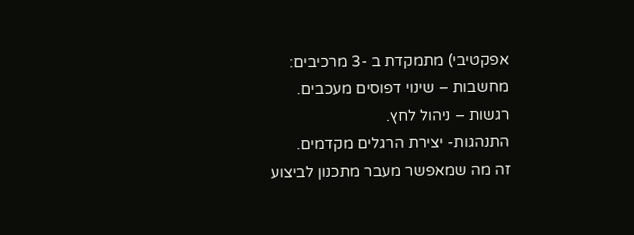אפקטיבי) מתמקדת ב -3 מרכיבים:
מחשבות – שינוי דפוסים מעכבים.
רגשות – ניהול לחץ.
התנהגות- יצירת הרגלים מקדמים.
זה מה שמאפשר מעבר מתכנון לביצוע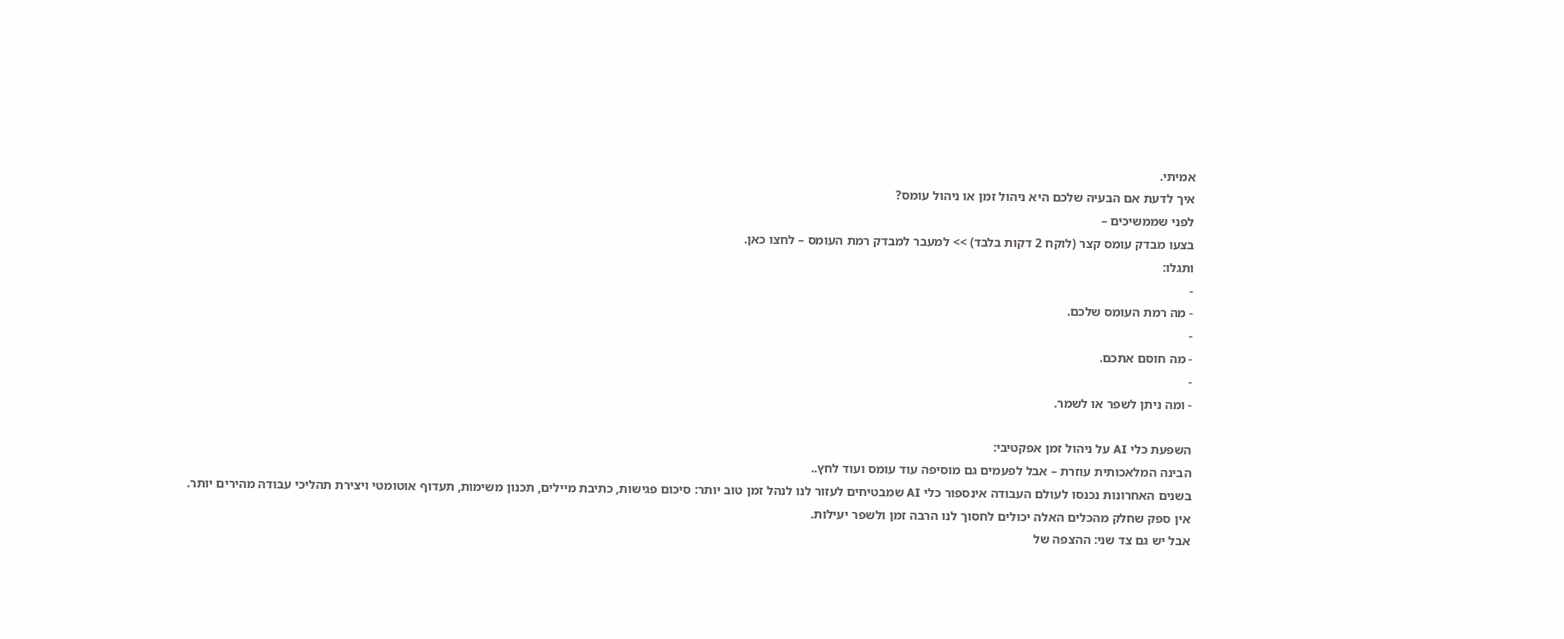אמיתי.
איך לדעת אם הבעיה שלכם היא ניהול זמן או ניהול עומס?
לפני שממשיכים –
בצעו מבדק עומס קצר (לוקח 2 דקות בלבד) >> למעבר למבדק רמת העומס – לחצו כאן.
ותגלו:
-
- מה רמת העומס שלכם.
-
- מה חוסם אתכם.
-
- ומה ניתן לשפר או לשמר.

השפעת כלי AI על ניהול זמן אפקטיבי:
הבינה המלאכותית עוזרת – אבל לפעמים גם מוסיפה עוד עומס ועוד לחץ..
בשנים האחרונות נכנסו לעולם העבודה אינספור כלי AI שמבטיחים לעזור לנו לנהל זמן טוב יותר: סיכום פגישות, כתיבת מיילים, תכנון משימות, תעדוף אוטומטי ויצירת תהליכי עבודה מהירים יותר.
אין ספק שחלק מהכלים האלה יכולים לחסוך לנו הרבה זמן ולשפר יעילות.
אבל יש גם צד שני: ההצפה של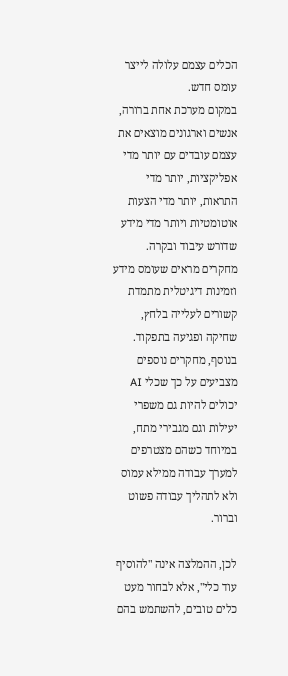הכלים עצמם עלולה לייצר עומס חדש.
במקום מערכת אחת ברורה, אנשים וארגונים מוצאים את עצמם עובדים עם יותר מדי אפליקציות, יותר מדי התראות, יותר מדי הצעות אוטומטיות ויותר מדי מידע שדורש עיבוד ובקרה.
מחקרים מראים שעומס מידע וזמינות דיגיטלית מתמדת קשורים לעלייה בלחץ, שחיקה ופגיעה בתפקוד.
בנוסף, מחקרים נוספים מצביעים על כך שכלי AI יכולים להיות גם משפרי יעילות וגם מגבירי מתח, במיוחד כשהם מצטרפים למערך עבודה ממילא עמוס ולא לתהליך עבודה פשוט וברור.

לכן, ההמלצה אינה "להוסיף עוד כלי", אלא לבחור מעט כלים טובים, להשתמש בהם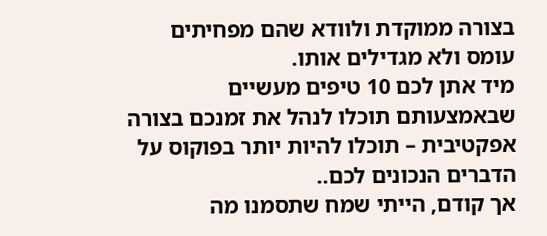בצורה ממוקדת ולוודא שהם מפחיתים עומס ולא מגדילים אותו.
מיד אתן לכם 10 טיפים מעשיים שבאמצעותם תוכלו לנהל את זמנכם בצורה אפקטיבית – תוכלו להיות יותר בפוקוס על הדברים הנכונים לכם..
אך קודם, הייתי שמח שתסמנו מה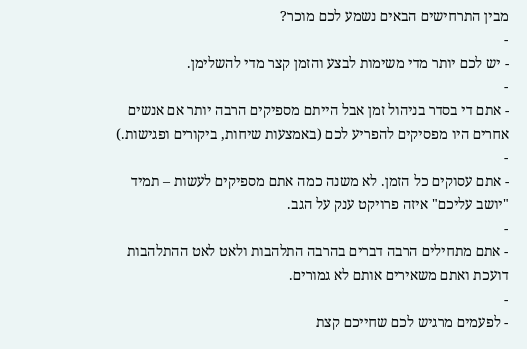מבין התרחישים הבאים נשמע לכם מוכר?
-
- יש לכם יותר מדי משימות לבצע והזמן קצר מדי להשלימן.
-
- אתם די בסדר בניהול זמן אבל הייתם מספיקים הרבה יותר אם אנשים אחרים היו מפסיקים להפריע לכם (באמצעות שיחות, ביקורים ופגישות.)
-
- אתם עסוקים כל הזמן. לא משנה כמה אתם מספיקים לעשות – תמיד "יושב עליכם" איזה פרויקט ענק על הגב.
-
- אתם מתחילים הרבה דברים בהרבה התלהבות ולאט לאט ההתלהבות דועכת ואתם משאירים אותם לא גמורים.
-
- לפעמים מרגיש לכם שחייכם קצת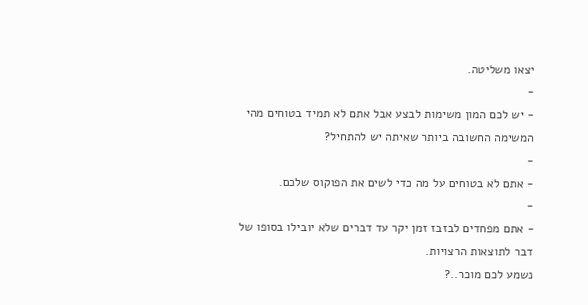יצאו משליטה.
-
- יש לכם המון משימות לבצע אבל אתם לא תמיד בטוחים מהי המשימה החשובה ביותר שאיתה יש להתחיל?
-
- אתם לא בטוחים על מה כדי לשים את הפוקוס שלכם.
-
- אתם מפחדים לבזבז זמן יקר עד דברים שלא יובילו בסופו של דבר לתוצאות הרצויות.
נשמע לכם מוכר..?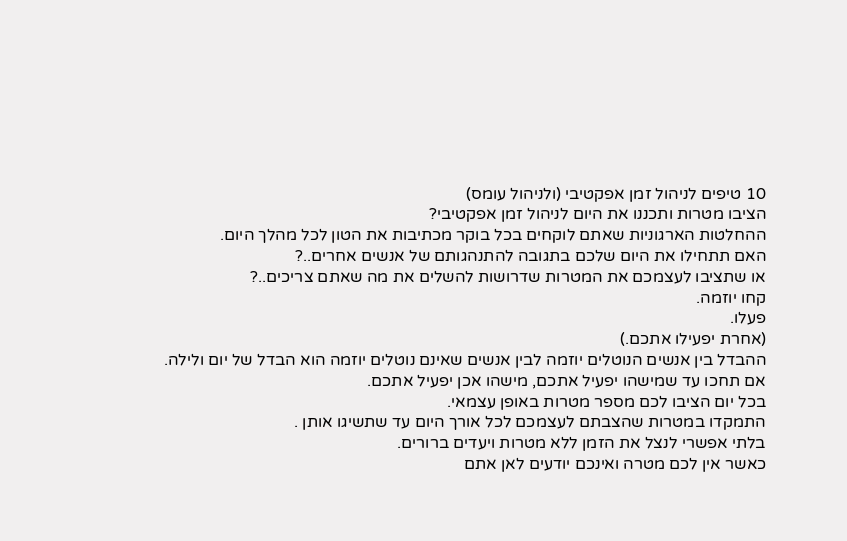10 טיפים לניהול זמן אפקטיבי (ולניהול עומס)
הציבו מטרות ותכננו את היום לניהול זמן אפקטיבי?
ההחלטות הארגוניות שאתם לוקחים בכל בוקר מכתיבות את הטון לכל מהלך היום.
האם תתחילו את היום שלכם בתגובה להתנהגותם של אנשים אחרים..?
או שתציבו לעצמכם את המטרות שדרושות להשלים את מה שאתם צריכים..?
קחו יוזמה.
פעלו.
(אחרת יפעילו אתכם.)
ההבדל בין אנשים הנוטלים יוזמה לבין אנשים שאינם נוטלים יוזמה הוא הבדל של יום ולילה.
אם תחכו עד שמישהו יפעיל אתכם, מישהו אכן יפעיל אתכם.
בכל יום הציבו לכם מספר מטרות באופן עצמאי.
התמקדו במטרות שהצבתם לעצמכם לכל אורך היום עד שתשיגו אותן .
בלתי אפשרי לנצל את הזמן ללא מטרות ויעדים ברורים.
כאשר אין לכם מטרה ואינכם יודעים לאן אתם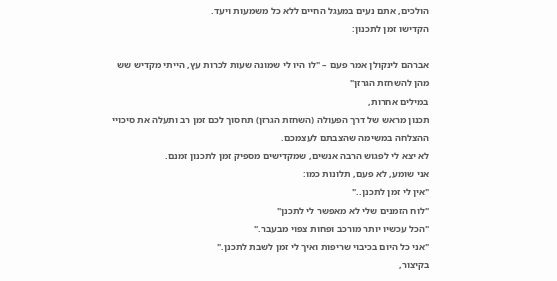הולכים, אתם נעים במעגל החיים ללא כל משמעות ויעד.
הקדישו זמן לתכנון:

אברהם לינקולן אמר פעם – "לו היו לי שמונה שעות לכרות עץ, הייתי מקדיש שש מהן להשחזת הגרזן"
במילים אחרות,
תכנון מראש של דרך הפעולה (השחזת הגרזן) תחסוך לכם זמן רב ותעלה את סיכויי ההצלחה במשימה שהצבתם לעצמכם.
לא יצא לי לפגוש הרבה אנשים, שמקדישים מספיק זמן לתכנון זמנם.
אני שומע, לא פעם, תלונות כמו:
"אין לי זמן לתכנן.."
"לוח הזמנים שלי לא מאפשר לי לתכנן"
"הכל עכשיו יותר מורכב ופחות צפוי מבעבר."
"אני כל היום בכיבוי שריפות ואיך לי זמן לשבת לתכנן."
בקיצור,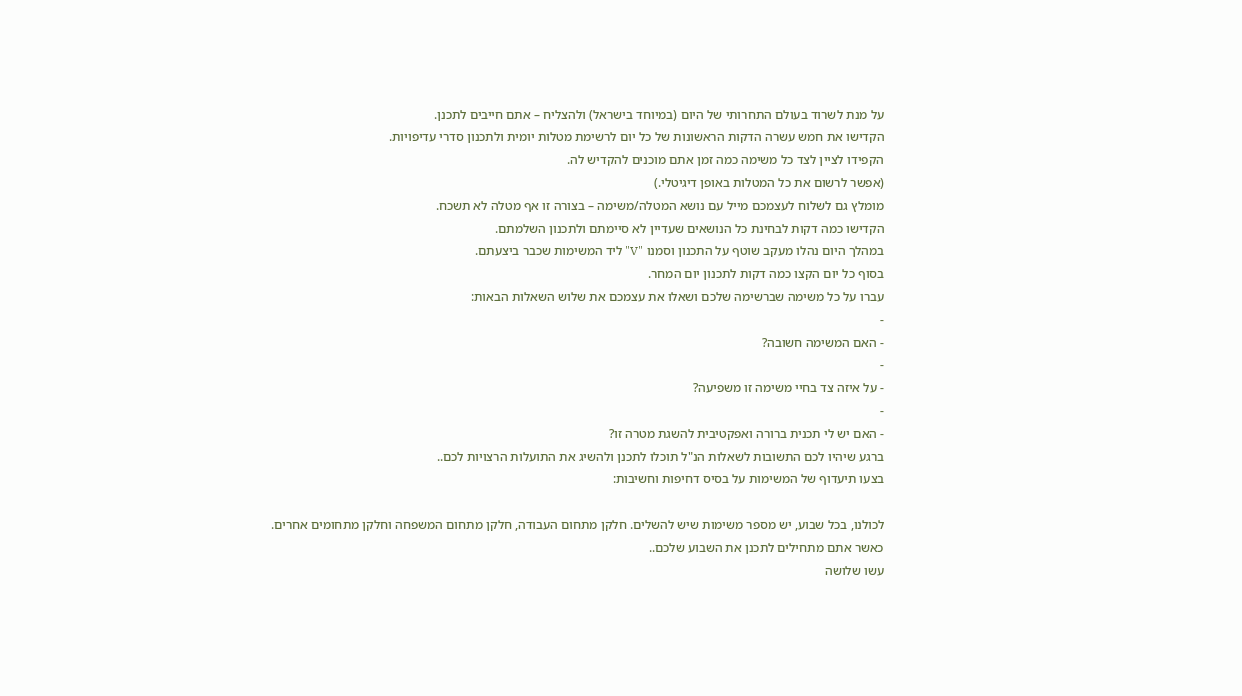על מנת לשרוד בעולם התחרותי של היום (במיוחד בישראל) ולהצליח – אתם חייבים לתכנן.
הקדישו את חמש עשרה הדקות הראשונות של כל יום לרשימת מטלות יומית ולתכנון סדרי עדיפויות.
הקפידו לציין לצד כל משימה כמה זמן אתם מוכנים להקדיש לה.
(אפשר לרשום את כל המטלות באופן דיגיטלי.)
מומלץ גם לשלוח לעצמכם מייל עם נושא המטלה/משימה – בצורה זו אף מטלה לא תשכח.
הקדישו כמה דקות לבחינת כל הנושאים שעדיין לא סיימתם ולתכנון השלמתם.
במהלך היום נהלו מעקב שוטף על התכנון וסמנו "V" ליד המשימות שכבר ביצעתם.
בסוף כל יום הקצו כמה דקות לתכנון יום המחר.
עברו על כל משימה שברשימה שלכם ושאלו את עצמכם את שלוש השאלות הבאות:
-
- האם המשימה חשובה?
-
- על איזה צד בחיי משימה זו משפיעה?
-
- האם יש לי תכנית ברורה ואפקטיבית להשגת מטרה זו?
ברגע שיהיו לכם התשובות לשאלות הנ"ל תוכלו לתכנן ולהשיג את התועלות הרצויות לכם..
בצעו תיעדוף של המשימות על בסיס דחיפות וחשיבות:

לכולנו, בכל שבוע, יש מספר משימות שיש להשלים. חלקן מתחום העבודה, חלקן מתחום המשפחה וחלקן מתחומים אחרים.
כאשר אתם מתחילים לתכנן את השבוע שלכם..
עשו שלושה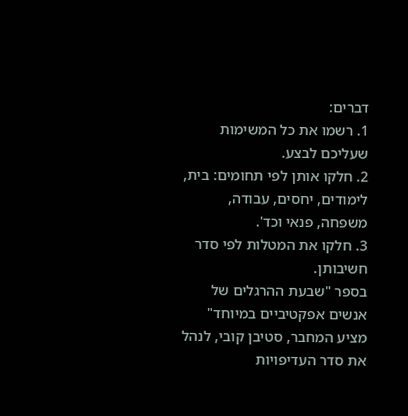דברים:
1. רשמו את כל המשימות שעליכם לבצע.
2. חלקו אותן לפי תחומים: בית, לימודים, יחסים, עבודה, משפחה, פנאי וכד'.
3. חלקו את המטלות לפי סדר חשיבותן.
בספר "שבעת ההרגלים של אנשים אפקטיביים במיוחד" מציע המחבר, סטיבן קובי, לנהל את סדר העדיפויות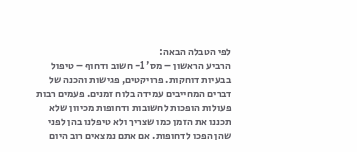לפי הטבלה הבאה:
הרביע הראשון – מס' 1- חשוב ודחוף – טיפול בבעיות דוחקות. פרויקטים, פגישות והכנה של דברים המחייבים עמידה בלוח זמנים. פעמים רבות פעולות הופכות לחשובות ודחופות מכיוון שלא תכננו את הזמן כמו שצריך ולא טיפלנו בהן לפני שהן הפכו לדחופות. אם אתם נמצאים רוב היום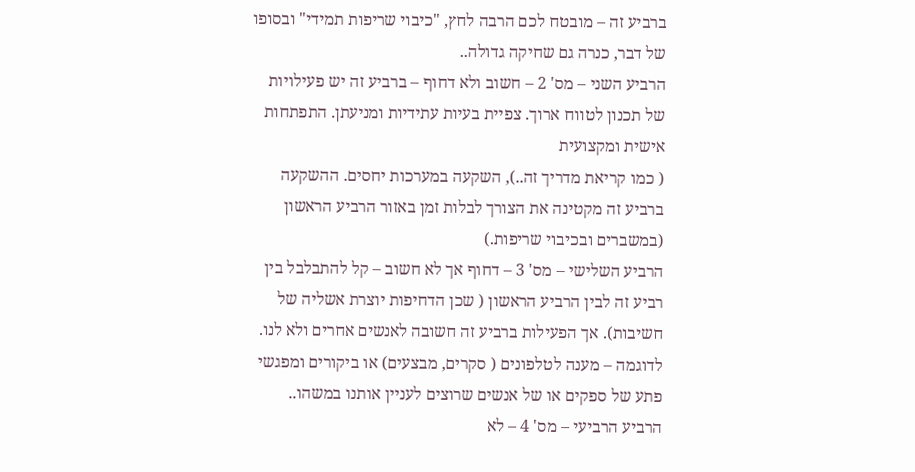ברביע זה – מובטח לכם הרבה לחץ, "כיבוי שריפות תמידי" ובסופו של דבר, כנרה גם שחיקה גדולה..
הרביע השני – מס' 2 – חשוב ולא דחוף – ברביע זה יש פעילויות של תכנון לטווח ארוך. צפיית בעיות עתידיות ומניעתן. התפתחות אישית ומקצועית
( כמו קריאת מדריך זה..), השקעה במערכות יחסים. ההשקעה ברביע זה מקטינה את הצורך לבלות זמן באזור הרביע הראשון (במשברים ובכיבוי שריפות.)
הרביע השלישי – מס' 3 – דחוף אך לא חשוב – קל להתבלבל בין רביע זה לבין הרביע הראשון ( שכן הדחיפות יוצרת אשליה של חשיבות). אך הפעילות ברביע זה חשובה לאנשים אחרים ולא לנו.
לדוגמה – מענה לטלפונים ( סקרים, מבצעים) או ביקורים ומפגשי פתע של ספקים או של אנשים שרוצים לעניין אותנו במשהו..
הרביע הרביעי – מס' 4 – לא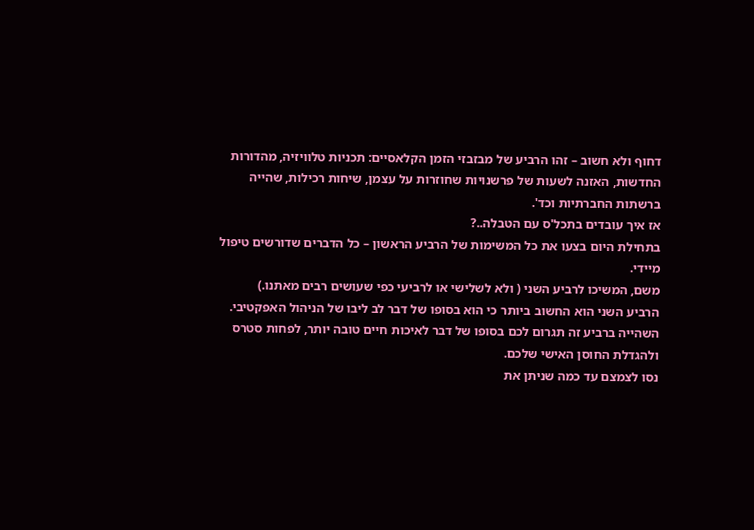דחוף ולא חשוב – זהו הרביע של מבזבזי הזמן הקלאסיים: תכניות טלוויזיה, מהדורות החדשות, האזנה לשעות של פרשנויות שחוזרות על עצמן, שיחות רכילות, שהייה ברשתות החברתיות וכד'.
אז איך עובדים בתכל'ס עם הטבלה..?
בתחילת היום בצעו את כל המשימות של הרביע הראשון – כל הדברים שדורשים טיפול מיידי.
משם, המשיכו לרביע השני ( ולא לשלישי או לרביעי כפי שעושים רבים מאתנו.)
הרביע השני הוא החשוב ביותר כי הוא בסופו של דבר לב ליבו של הניהול האפקטיבי. השהייה ברביע זה תגרום לכם בסופו של דבר לאיכות חיים טובה יותר, לפחות סטרס ולהגדלת החוסן האישי שלכם.
נסו לצמצם עד כמה שניתן את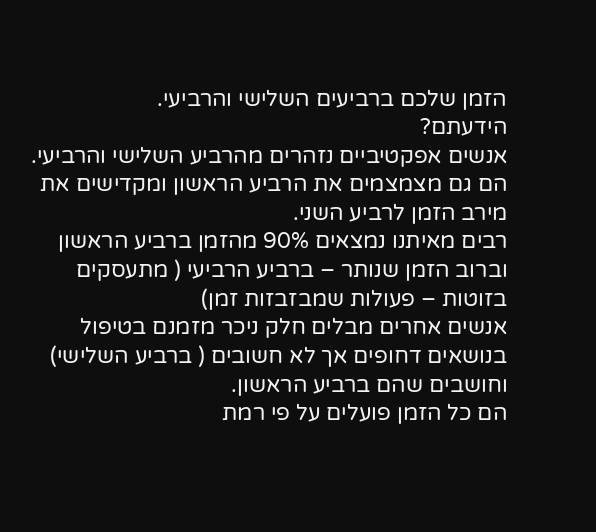הזמן שלכם ברביעים השלישי והרביעי.
הידעתם?
אנשים אפקטיביים נזהרים מהרביע השלישי והרביעי. הם גם מצמצמים את הרביע הראשון ומקדישים את מירב הזמן לרביע השני.
רבים מאיתנו נמצאים 90% מהזמן ברביע הראשון וברוב הזמן שנותר – ברביע הרביעי ( מתעסקים בזוטות – פעולות שמבזבזות זמן)
אנשים אחרים מבלים חלק ניכר מזמנם בטיפול בנושאים דחופים אך לא חשובים ( ברביע השלישי) וחושבים שהם ברביע הראשון.
הם כל הזמן פועלים על פי רמת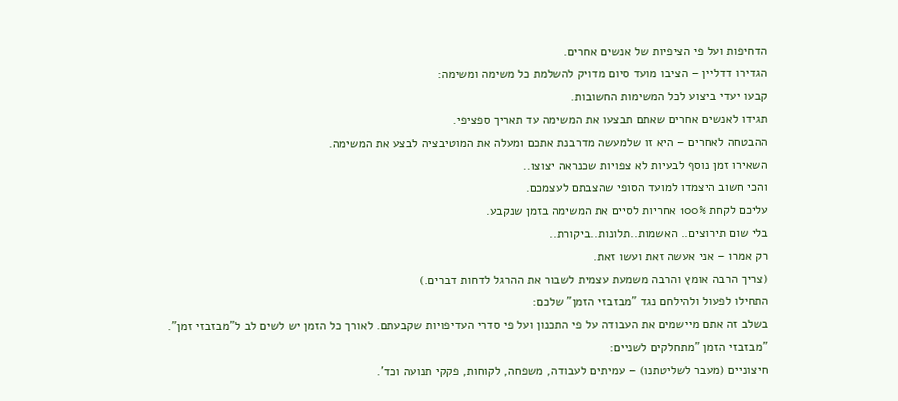הדחיפות ועל פי הציפיות של אנשים אחרים.
הגדירו דדליין – הציבו מועד סיום מדויק להשלמת כל משימה ומשימה:
קבעו יעדי ביצוע לכל המשימות החשובות.
תגידו לאנשים אחרים שאתם תבצעו את המשימה עד תאריך ספציפי.
ההבטחה לאחרים – היא זו שלמעשה מדרבנת אתכם ומעלה את המוטיבציה לבצע את המשימה.
השאירו זמן נוסף לבעיות לא צפויות שכנראה יצוצו..
והכי חשוב היצמדו למועד הסופי שהצבתם לעצמכם.
עליכם לקחת 100% אחריות לסיים את המשימה בזמן שנקבע.
בלי שום תירוצים.. האשמות..תלונות..ביקורת..
רק אמרו – אני אעשה זאת ועשו זאת.
(צריך הרבה אומץ והרבה משמעת עצמית לשבור את ההרגל לדחות דברים.)
התחילו לפעול ולהילחם נגד "מבזבזי הזמן" שלכם:
בשלב זה אתם מיישמים את העבודה על פי התכנון ועל פי סדרי העדיפויות שקבעתם. לאורך כל הזמן יש לשים לב ל"מבזבזי זמן".
"מבזבזי הזמן "מתחלקים לשניים:
חיצוניים (מעבר לשליטתנו) – עמיתים לעבודה, משפחה, לקוחות, פקקי תנועה וכד'.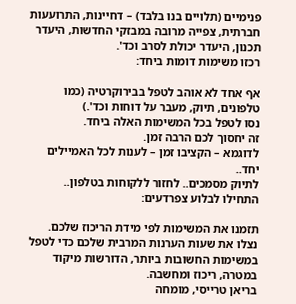פנימיים (תלויים בנו בלבד) – דחיינות, התרועעות חברתית, צפייה מרובה במבזקי החדשות, היעדר תכנון, היעדר יכולת לסרב וכד'.
רכזו משימות דומות ביחד:

אף אחד לא אוהב לטפל בבירוקרטיה (כמו טלפונים, תיוק, מעבר על דוחות וכד'.)
נסו לטפל בכל המשימות האלה ביחד.
זה יחסוך לכם הרבה זמן.
לדוגמא – הקציבו זמן – לענות לכל האמיילים יחד..
לתיוק מסמכים.. לחזור ללקוחות בטלפון..
התחילו לבלוע צפרדעים:

תזמנו את המשימות לפי מידת הריכוז שלכם.
נצלו את שעות הערנות המרבית שלכם כדי לטפל במשימות החשובות ביותר, הדורשות מיקוד במטרה, ריכוז ומחשבה.
בריאן טרייסי, מומחה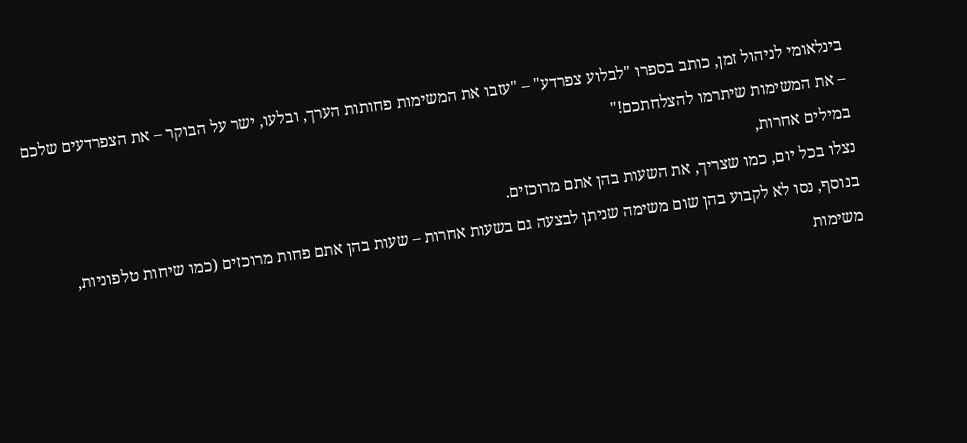בינלאומי לניהול זמן, כותב בספרו "לבלוע צפרדע" – "עזבו את המשימות פחותות הערך, ובלעו, ישר על הבוקר – את הצפרדעים שלכם – את המשימות שיתרמו להצלחתכם!"
במילים אחרות,
נצלו בכל יום, כמו שצריך, את השעות בהן אתם מרוכזים.
בנוסף, נסו לא לקבוע בהן שום משימה שניתן לבצעה גם בשעות אחרות – שעות בהן אתם פחות מרוכזים (כמו שיחות טלפוניות, משימות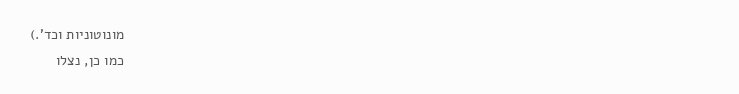מונוטוניות וכד'.)
כמו כן, נצלו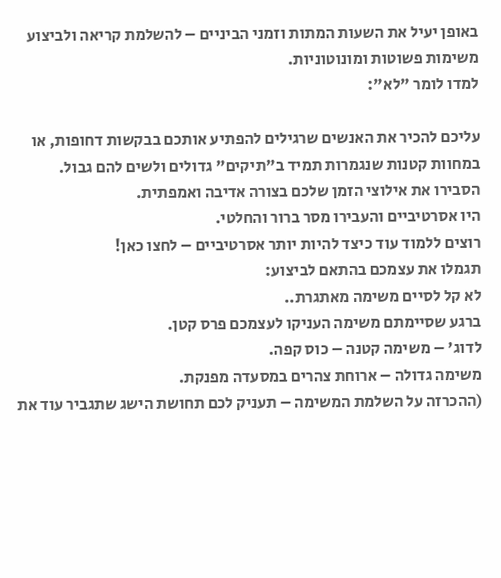באופן יעיל את השעות המתות וזמני הביניים – להשלמת קריאה ולביצוע משימות פשוטות ומונוטוניות.
למדו לומר "לא":

עליכם להכיר את האנשים שרגילים להפתיע אותכם בבקשות דחופות, או במחוות קטנות שנגמרות תמיד ב"תיקים" גדולים ולשים להם גבול.
הסבירו את אילוצי הזמן שלכם בצורה אדיבה ואמפתית.
היו אסרטיביים והעבירו מסר ברור והחלטי.
רוצים ללמוד עוד כיצד להיות יותר אסרטיביים – לחצו כאן!
תגמלו את עצמכם בהתאם לביצוע:
לא קל לסיים משימה מאתגרת..
ברגע שסיימתם משימה העניקו לעצמכם פרס קטן.
לדוג' – משימה קטנה – כוס קפה.
משימה גדולה – ארוחת צהרים במסעדה מפנקת.
(ההכרזה על השלמת המשימה – תעניק לכם תחושת הישג שתגביר עוד את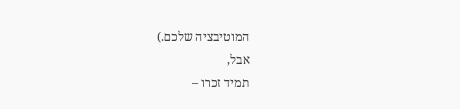המוטיבציה שלכם.)
אבל,
תמיד זכרו –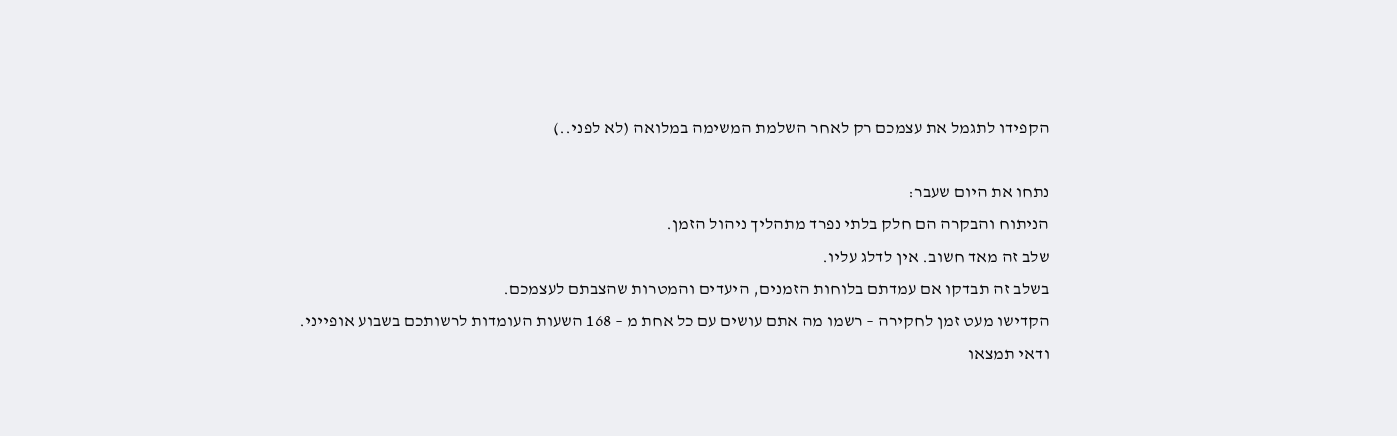הקפידו לתגמל את עצמכם רק לאחר השלמת המשימה במלואה (לא לפני..)

נתחו את היום שעבר:
הניתוח והבקרה הם חלק בלתי נפרד מתהליך ניהול הזמן.
שלב זה מאד חשוב. אין לדלג עליו.
בשלב זה תבדקו אם עמדתם בלוחות הזמנים, היעדים והמטרות שהצבתם לעצמכם.
הקדישו מעט זמן לחקירה – רשמו מה אתם עושים עם כל אחת מ – 168 השעות העומדות לרשותכם בשבוע אופייני.
ודאי תמצאו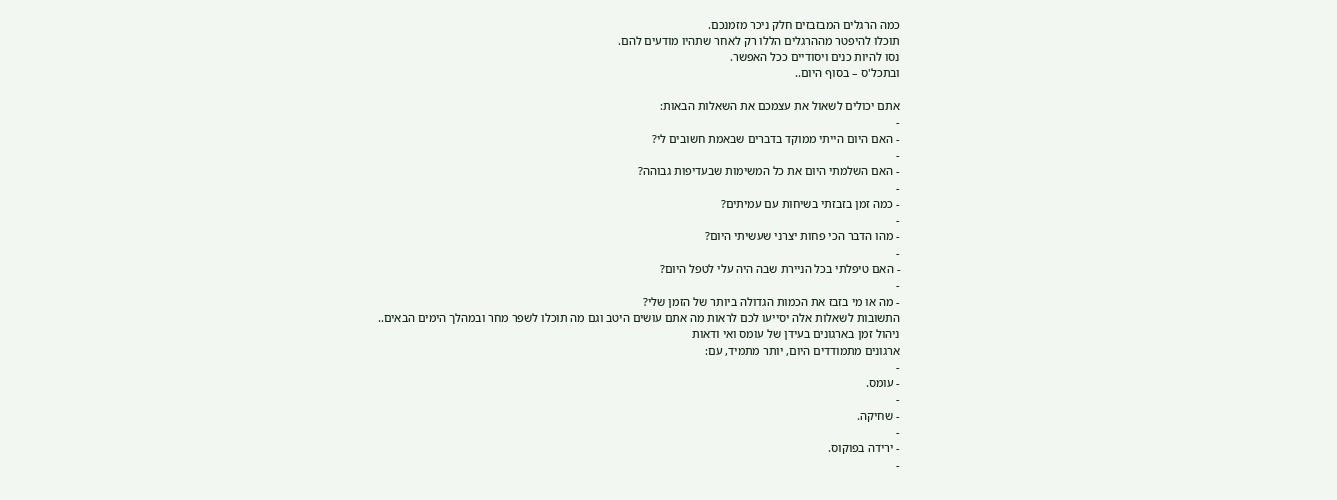כמה הרגלים המבזבזים חלק ניכר מזמנכם.
תוכלו להיפטר מההרגלים הללו רק לאחר שתהיו מודעים להם.
נסו להיות כנים ויסודיים ככל האפשר.
ובתכל'ס – בסוף היום..

אתם יכולים לשאול את עצמכם את השאלות הבאות:
-
- האם היום הייתי ממוקד בדברים שבאמת חשובים לי?
-
- האם השלמתי היום את כל המשימות שבעדיפות גבוהה?
-
- כמה זמן בזבזתי בשיחות עם עמיתים?
-
- מהו הדבר הכי פחות יצרני שעשיתי היום?
-
- האם טיפלתי בכל הניירת שבה היה עלי לטפל היום?
-
- מה או מי בזבז את הכמות הגדולה ביותר של הזמן שלי?
התשובות לשאלות אלה יסייעו לכם לראות מה אתם עושים היטב וגם מה תוכלו לשפר מחר ובמהלך הימים הבאים..
ניהול זמן בארגונים בעידן של עומס ואי ודאות
ארגונים מתמודדים היום, יותר מתמיד, עם:
-
- עומס.
-
- שחיקה.
-
- ירידה בפוקוס.
-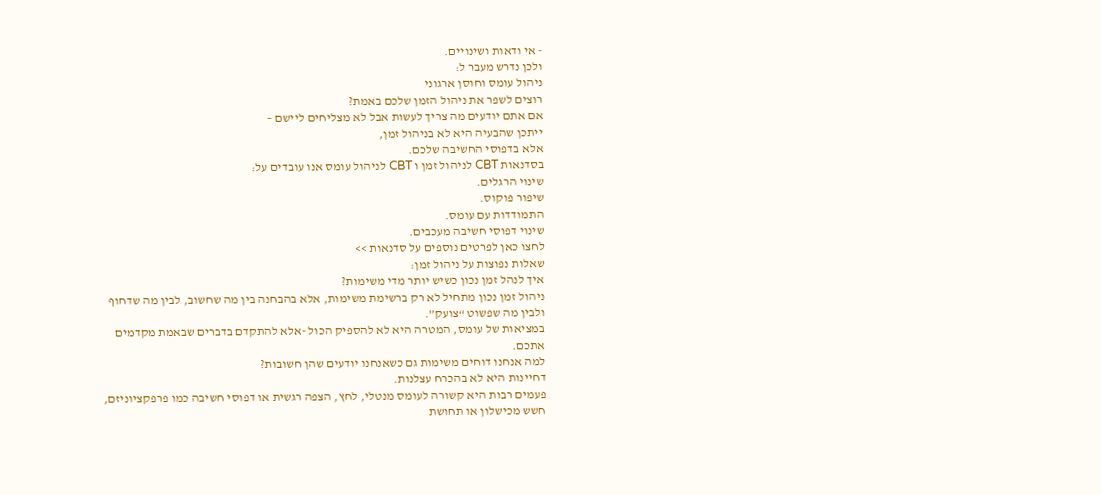- אי ודאות ושינויים.
ולכן נדרש מעבר ל:
ניהול עומס וחוסן ארגוני
רוצים לשפר את ניהול הזמן שלכם באמת?
אם אתם יודעים מה צריך לעשות אבל לא מצליחים ליישם –
ייתכן שהבעיה היא לא בניהול זמן,
אלא בדפוסי החשיבה שלכם.
בסדנאות CBT לניהול זמן ו CBT לניהול עומס אנו עובדים על:
שינוי הרגלים.
שיפור פוקוס.
התמודדות עם עומס.
שינוי דפוסי חשיבה מעכבים.
לחצו כאן לפרטים נוספים על סדנאות >>
שאלות נפוצות על ניהול זמן:
איך לנהל זמן נכון כשיש יותר מדי משימות?
ניהול זמן נכון מתחיל לא רק ברשימת משימות, אלא בהבחנה בין מה שחשוב, לבין מה שדחוף ולבין מה שפשוט “צועק”.
במציאות של עומס, המטרה היא לא להספיק הכול -אלא להתקדם בדברים שבאמת מקדמים אתכם.
למה אנחנו דוחים משימות גם כשאנחנו יודעים שהן חשובות?
דחיינות היא לא בהכרח עצלנות.
פעמים רבות היא קשורה לעומס מנטלי, לחץ, הצפה רגשית או דפוסי חשיבה כמו פרפקציוניזם, חשש מכישלון או תחושת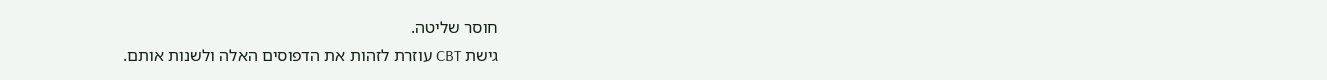חוסר שליטה.
גישת CBT עוזרת לזהות את הדפוסים האלה ולשנות אותם.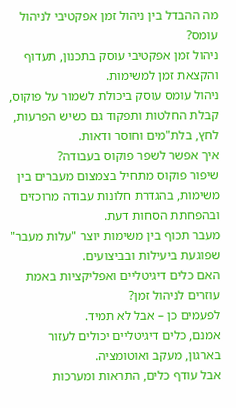מה ההבדל בין ניהול זמן אפקטיבי לניהול עומס?
ניהול זמן אפקטיבי עוסק בתכנון, תעדוף והקצאת זמן למשימות.
ניהול עומס עוסק ביכולת לשמור על פוקוס, קבלת החלטות ותפקוד גם כשיש הפרעות, לחץ, בלת"מים וחוסר ודאות.
איך אפשר לשפר פוקוס בעבודה?
שיפור פוקוס מתחיל בצמצום מעברים בין משימות, בהגדרת חלונות עבודה מרוכזים ובהפחתת הסחות דעת.
מעבר תכוף בין משימות יוצר "עלות מעבר" שפוגעת ביעילות ובביצועים.
האם כלים דיגיטליים ואפליקציות באמת עוזרים לניהול זמן?
לפעמים כן – אבל לא תמיד.
אמנם, כלים דיגיטליים יכולים לעזור בארגון, מעקב ואוטומציה.
אבל עודף כלים, התראות ומערכות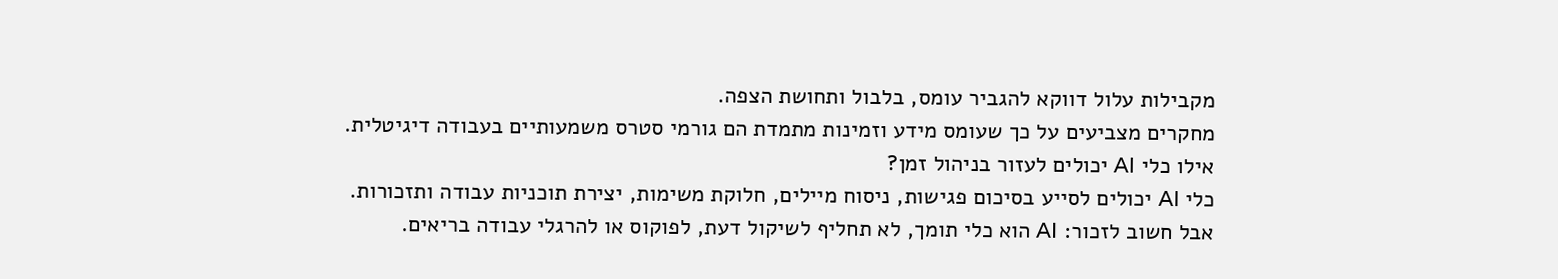מקבילות עלול דווקא להגביר עומס, בלבול ותחושת הצפה.
מחקרים מצביעים על כך שעומס מידע וזמינות מתמדת הם גורמי סטרס משמעותיים בעבודה דיגיטלית.
אילו כלי AI יכולים לעזור בניהול זמן?
כלי AI יכולים לסייע בסיכום פגישות, ניסוח מיילים, חלוקת משימות, יצירת תוכניות עבודה ותזכורות.
אבל חשוב לזכור: AI הוא כלי תומך, לא תחליף לשיקול דעת, לפוקוס או להרגלי עבודה בריאים.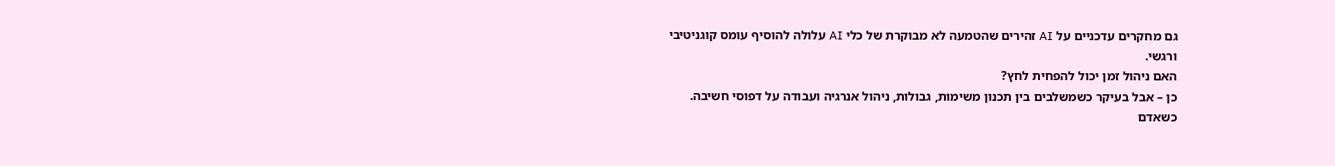גם מחקרים עדכניים על AI זהירים שהטמעה לא מבוקרת של כלי AI עלולה להוסיף עומס קוגניטיבי ורגשי.
האם ניהול זמן יכול להפחית לחץ?
כן – אבל בעיקר כשמשלבים בין תכנון משימות, גבולות, ניהול אנרגיה ועבודה על דפוסי חשיבה.
כשאדם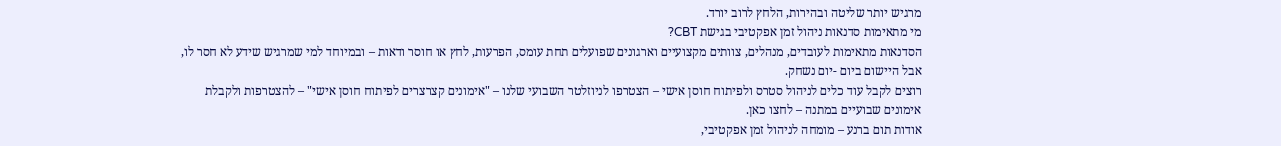מרגיש יותר שליטה ובהירות, הלחץ לרוב יורד.
מי מתאימות סדנאות ניהול זמן אפקטיבי בגישת CBT?
הסדנאות מתאימות לעובדים, מנהלים, צוותים מקצועיים וארגונים שפועלים תחת עומס, הפרעות, לחץ או חוסר ודאות – ובמיוחד למי שמרגיש שידע לא חסר לו, אבל היישום ביום -יום נשחק.
רוצים לקבל עוד כלים לניהול סטרס ולפיתוח חוסן אישי – הצטרפו לניוזלטר השבועי שלנו – "אימונים קצרצרים לפיתוח חוסן אישי" – להצטרפות ולקבלת אימונים שבועיים במתנה – לחצו כאן.
אודות תום ברנע – מומחה לניהול זמן אפקטיבי,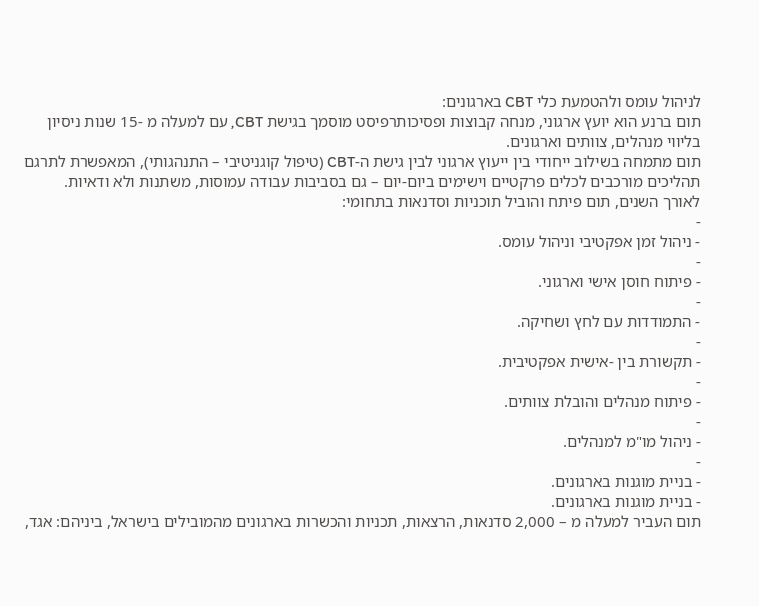לניהול עומס ולהטמעת כלי CBT בארגונים:
תום ברנע הוא יועץ ארגוני, מנחה קבוצות ופסיכותרפיסט מוסמך בגישת CBT, עם למעלה מ -15 שנות ניסיון בליווי מנהלים, צוותים וארגונים.
תום מתמחה בשילוב ייחודי בין ייעוץ ארגוני לבין גישת ה-CBT (טיפול קוגניטיבי – התנהגותי), המאפשרת לתרגם תהליכים מורכבים לכלים פרקטיים וישימים ביום-יום – גם בסביבות עבודה עמוסות, משתנות ולא ודאיות.
לאורך השנים, תום פיתח והוביל תוכניות וסדנאות בתחומי:
-
- ניהול זמן אפקטיבי וניהול עומס.
-
- פיתוח חוסן אישי וארגוני.
-
- התמודדות עם לחץ ושחיקה.
-
- תקשורת בין -אישית אפקטיבית.
-
- פיתוח מנהלים והובלת צוותים.
-
- ניהול מו"מ למנהלים.
-
- בניית מוגנות בארגונים.
- בניית מוגנות בארגונים.
תום העביר למעלה מ – 2,000 סדנאות, הרצאות, תכניות והכשרות בארגונים מהמובילים בישראל, ביניהם: אגד,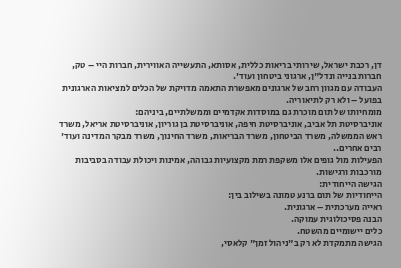דן, רכבת ישראל, שירותי בריאות כללית, אסותא, התעשייה האווירית, חברות היי – טק, חברות בנייה ונדל"ן, ארגוני ביטחון ועוד'.
העבודה עם מגוון רחב של ארגונים מאפשרת התאמה מדויקת של הכלים למציאות הארגונית בפועל – ולא רק לתיאוריה.
מומחיותו של תום מוכרת גם במוסדות אקדמיים וממשלתיים, ביניהם:
אוניברסיטת תל אביב, אוניברסיטת חיפה, אוניברסיטת בן גוריון, אוניברסיטת אריאל, משרד ראש הממשלה, משרד הביטחון, משרד הבריאות, משרד החינוך, משרד מבקר המדינה ועוד' רבים אחרים..
הפעילות מול גופים אלו משקפת רמת מקצועיות גבוהה, אמינות ויכולת עבודה בסביבות מורכבות ורגישות.
הגישה הייחודית:
הייחודיות של תום ברנע טמונה בשילוב בין:
ראייה מערכתית – ארגונית.
הבנה פסיכולוגית עמוקה.
כלים יישומיים מהשטח.
הגישה מתמקדת לא רק ב"ניהול זמן" קלאסי,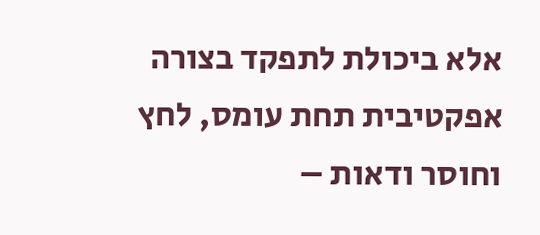אלא ביכולת לתפקד בצורה אפקטיבית תחת עומס, לחץ וחוסר ודאות –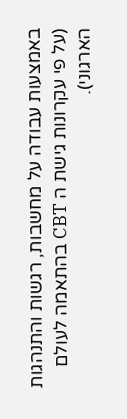באמצעות עבודה על מחשבות, רגשות והתנהגות (על פי עקרונות גישת ה CBT בהתאמה לעולם הארגוני).